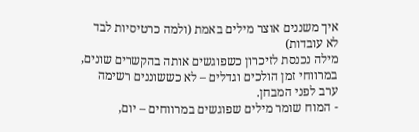איך משננים אוצר מילים באמת (ולמה כרטיסיות לבד לא עובדות)
מילה נכנסת לזיכרון כשפוגשים אותה בהקשרים שונים, במרווחי זמן הולכים וגדלים – לא כששוננים רשימה ערב לפני המבחן.
- המוח שומר מילים שפוגשים במרווחים – יום,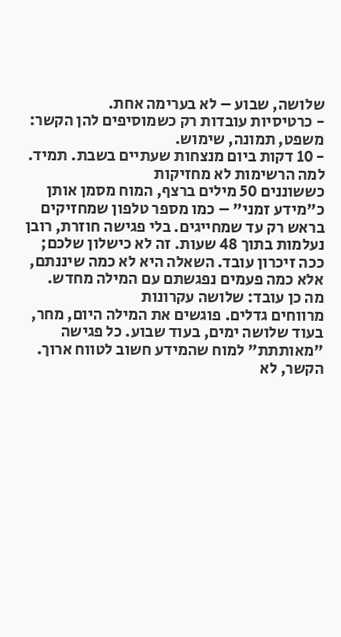שלושה, שבוע – לא בערימה אחת.
- כרטיסיות עובדות רק כשמוסיפים להן הקשר: משפט, תמונה, שימוש.
- 10 דקות ביום מנצחות שעתיים בשבת. תמיד.
למה הרשימות לא מחזיקות
כששוננים 50 מילים ברצף, המוח מסמן אותן כ"מידע זמני" – כמו מספר טלפון שמחזיקים בראש רק עד שמחייגים. בלי פגישה חוזרת, רובן נעלמות בתוך 48 שעות. זה לא כישלון שלכם; ככה זיכרון עובד. השאלה היא לא כמה שיננתם, אלא כמה פעמים נפגשתם עם המילה מחדש.
מה כן עובד: שלושה עקרונות
מרווחים גדלים. פוגשים את המילה היום, מחר, בעוד שלושה ימים, בעוד שבוע. כל פגישה "מאותתת" למוח שהמידע חשוב לטווח ארוך.
הקשר, לא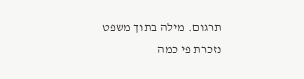תרגום. מילה בתוך משפט נזכרת פי כמה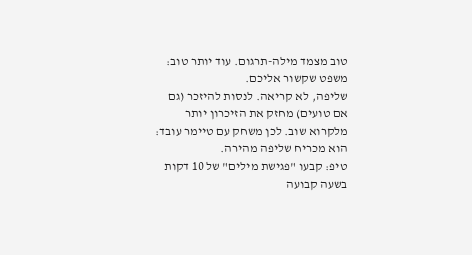טוב מצמד מילה-תרגום. עוד יותר טוב: משפט שקשור אליכם.
שליפה, לא קריאה. לנסות להיזכר (גם אם טועים) מחזק את הזיכרון יותר מלקרוא שוב. לכן משחק עם טיימר עובד: הוא מכריח שליפה מהירה.
טיפ: קבעו "פגישת מילים" של 10 דקות בשעה קבועה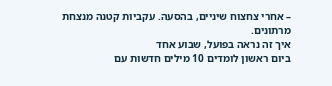– אחרי צחצוח שיניים, בהסעה. עקביות קטנה מנצחת מרתונים.
איך זה נראה בפועל, שבוע אחד
ביום ראשון לומדים 10 מילים חדשות עם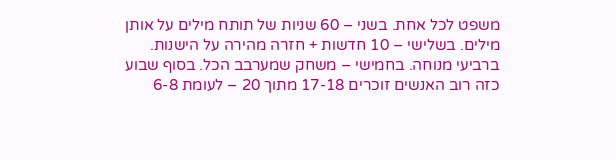משפט לכל אחת. בשני – 60 שניות של תותח מילים על אותן מילים. בשלישי – 10 חדשות + חזרה מהירה על הישנות. ברביעי מנוחה. בחמישי – משחק שמערבב הכל. בסוף שבוע כזה רוב האנשים זוכרים 17-18 מתוך 20 – לעומת 6-8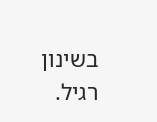בשינון רגיל.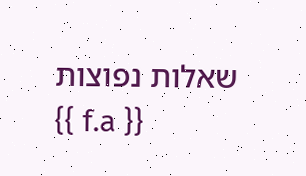שאלות נפוצות
{{ f.a }}